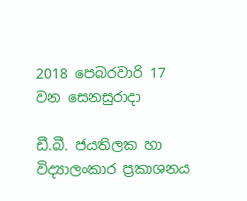2018 පෙබරවාරි 17 වන සෙනසුරාදා

ඩී.බී. ජයතිලක හා විද්‍යාලංකාර ප්‍රකාශනය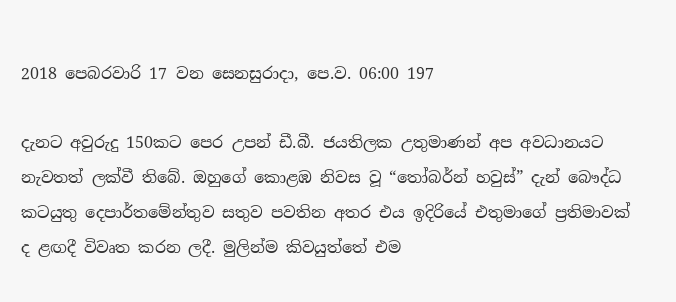2018 පෙබරවාරි 17 වන සෙනසුරාදා, පෙ.ව. 06:00 197

දැනට අවුරුදු 150කට පෙර උපන් ඩී.බී. ජයතිලක උතුමාණන් අප අවධානයට නැවතත් ලක්වී තිබේ. ඔහුගේ කොළඹ නිවස වූ “තෝබර්න් හවුස්” දැන් බෞද්ධ කටයුතු දෙපාර්තමේන්තුව සතුව පවතින අතර එය ඉදිරියේ එතුමාගේ ප්‍රතිමාවක් ද ළඟදී විවෘත කරන ලදී. මුලින්ම කිවයුත්තේ එම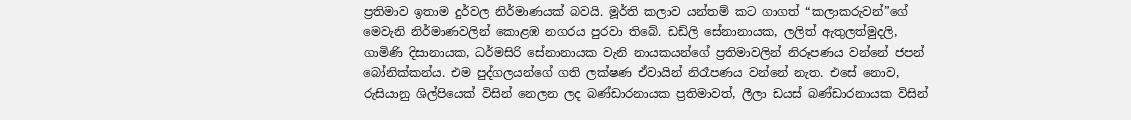ප්‍රතිමාව ඉතාම දුර්වල නිර්මාණයක් බවයි. මූර්ති කලාව යන්තම් කට ගාගත් “කලාකරුවන්”ගේ මෙවැනි නිර්මාණවලින් කොළඹ නගරය පුරවා තිබේ. ඩඩ්ලි සේනානායක, ලලිත් ඇතුලත්මුදලි, ගාමිණි දිසානායක, ධර්මසිරි සේනානායක වැනි නායකයන්ගේ ප්‍රතිමාවලින් නිරූපණය වන්නේ ජපන් බෝනික්කන්ය. එම පුද්ගලයන්ගේ ගති ලක්ෂණ ඒවායින් නිරෑපණය වන්නේ නැත. එසේ නොව, රුසියානු ශිල්පියෙක් විසින් නෙලන ලද බණ්ඩාරනායක ප්‍රතිමාවත්, ලීලා ඩයස් බණ්ඩාරනායක විසින්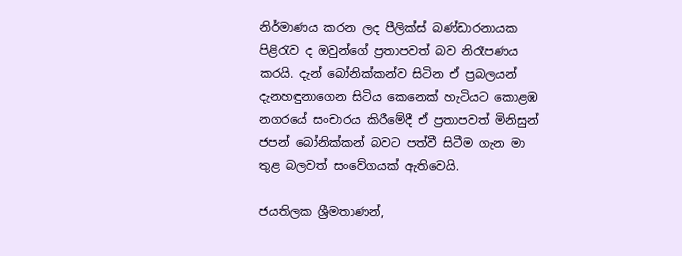නිර්මාණය කරන ලද පීලික්ස් බණ්ඩාරනායක පිළිරැව ද ඔවුන්ගේ ප්‍රතාපවත් බව නිරෑපණය කරයි. දැන් බෝනික්කන්ව සිටින ඒ ප්‍රබලයන් දැනහඳුනාගෙන සිටිය කෙනෙක් හැටියට කොළඹ නගරයේ සංචාරය කිරීමේදී ඒ ප්‍රතාපවත් මිනිසුන් ජපන් බෝනික්කන් බවට පත්වී සිටීම ගැන මා තුළ බලවත් සංවේගයක් ඇතිවෙයි.

ජයතිලක ශ්‍රීමතාණන්,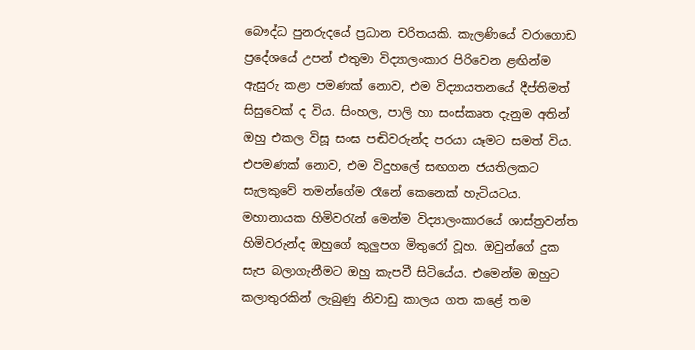බෞද්ධ පුනරුදයේ ප්‍රධාන චරිතයකි. කැලණියේ වරාගොඩ ප්‍රදේශයේ උපන් එතුමා විද්‍යාලංකාර පිරිවෙන ළඟින්ම ඇසුරු කළා පමණක් නොව, එම විද්‍යායතනයේ දීප්තිමත් සිසුවෙක් ද විය. සිංහල, පාලි හා සංස්කෘත දැනුම අතින් ඔහු එකල විසූ සංඝ පඬිවරුන්ද පරයා යෑමට සමත් විය. එපමණක් නොව, එම විදුහලේ සඟගන ජයතිලකට සැලකුවේ තමන්ගේම රෑනේ කෙනෙක් හැටියටය. මහානායක හිමිවරැන් මෙන්ම විද්‍යාලංකාරයේ ශාස්ත්‍රවන්ත හිමිවරුන්ද ඔහුගේ කුලුපග මිතුරෝ වූහ. ඔවුන්ගේ දුක සැප බලාගැනීමට ඔහු කැපවී සිටියේය. එමෙන්ම ඔහුට කලාතුරකින් ලැබුණු නිවාඩු කාලය ගත කළේ තම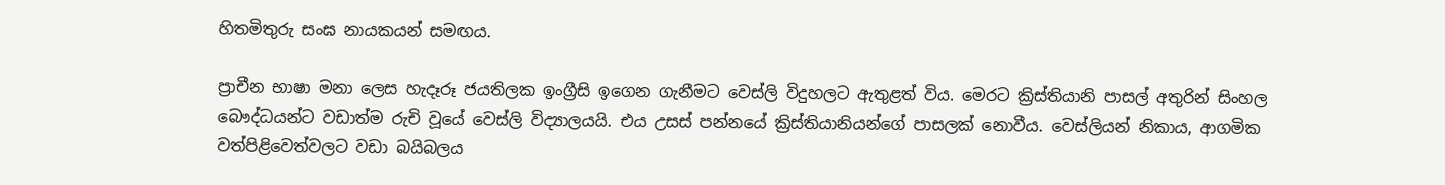හිතමිතුරු සංඝ නායකයන් සමඟය.

ප්‍රාචීන භාෂා මනා ලෙස හැදෑරූ ජයතිලක ඉංග්‍රීසි ඉගෙන ගැනීමට වෙස්ලි විදුහලට ඇතුළත් විය. මෙරට ක්‍රිස්තියානි පාසල් අතුරින් සිංහල බෞද්ධයන්ට වඩාත්ම රුචි වූයේ වෙස්ලි විද්‍යාලයයි. එය උසස් පන්නයේ ක්‍රිස්තියානියන්ගේ පාසලක් නොවීය. වෙස්ලියන් නිකාය, ආගමික වත්පිළිවෙත්වලට වඩා බයිබලය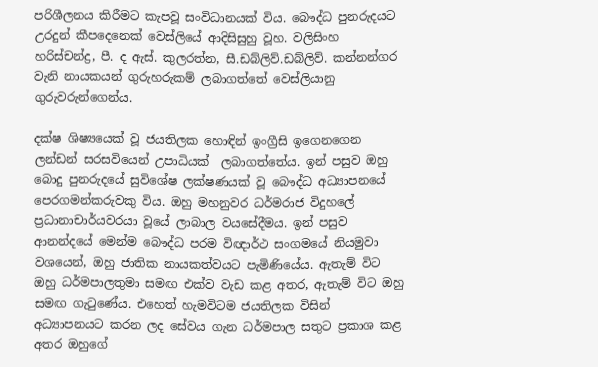පරිශීලනය කිරීමට කැපවූ සංවිධානයක් විය. බෞද්ධ පුනරුදයට උරදුන් කීපදෙනෙක් වෙස්ලියේ ආදිසිසුහු වූහ. වලිසිංහ හරිස්චන්ද්‍ර, පී. ද ඇස්. කුලරත්න, සී.ඩබ්ලිව්.ඩබ්ලිව්. කන්නන්ගර වැනි නායකයන් ගුරුහරුකම් ලබාගත්තේ වෙස්ලියානු ගුරුවරුන්ගෙන්ය.

දක්ෂ ශිෂ්‍යයෙක් වූ ජයතිලක හොඳින් ඉංග්‍රීසි ඉගෙනගෙන ලන්ඩන් සරසවියෙන් උපාධියක්  ලබාගත්තේය. ඉන් පසුව ඔහු බොදු පුනරුදයේ සුවිශේෂ ලක්ෂණයක් වූ බෞද්ධ අධ්‍යාපනයේ පෙරගමන්කරුවකු විය. ඔහු මහනුවර ධර්මරාජ විදුහලේ ප්‍රධානාචාර්යවරයා වූයේ ලාබාල වයසේදීමය. ඉන් පසුව ආනන්දයේ මෙන්ම බෞද්ධ පරම විඥාර්ථ සංගමයේ නියමුවා වශයෙන්, ඔහු ජාතික නායකත්වයට පැමිණියේය. ඇතැම් විට ඔහු ධර්මපාලතුමා සමඟ එක්ව වැඩ කළ අතර, ඇතැම් විට ඔහු සමඟ ගැටුණේය. එහෙත් හැමවිටම ජයතිලක විසින් අධ්‍යාපනයට කරන ලද සේවය ගැන ධර්මපාල සතුට ප්‍රකාශ කළ අතර ඔහුගේ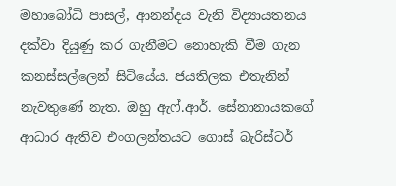මහාබෝධි පාසල්, ආනන්දය වැනි විද්‍යායතනය දක්වා දියුණු කර ගැනීමට නොහැකි වීම ගැන කනස්සල්ලෙන් සිටියේය. ජයතිලක එතැනින් නැවතුණේ නැත. ඔහු ඇෆ්.ආර්. සේනානායකගේ ආධාර ඇතිව එංගලන්තයට ගොස් බැරිස්ටර්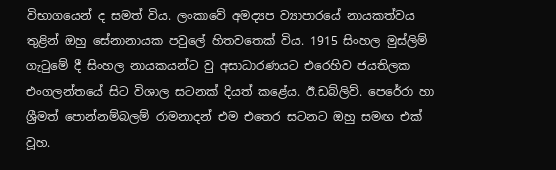විභාගයෙන් ද සමත් විය. ලංකාවේ අමද්‍යප ව්‍යාපාරයේ නායකත්වය තුළින් ඔහු සේනානායක පවුලේ හිතවතෙක් විය. 1915 සිංහල මුස්ලිම් ගැටුමේ දී සිංහල නායකයන්ට වු අසාධාරණයට එරෙහිව ජයතිලක එංගලන්තයේ සිට විශාල සටනක් දියත් කළේය. ඊ.ඩබ්ලිව්. පෙරේරා හා ශ්‍රීමත් පොන්නම්බලම් රාමනාදන් එම එතෙර සටනට ඔහු සමඟ එක් වූහ.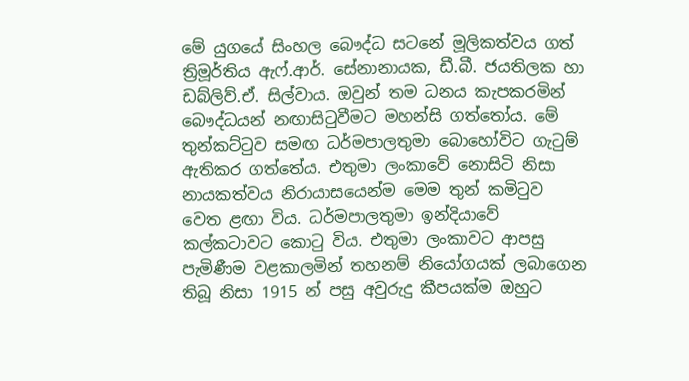මේ යුගයේ සිංහල බෞද්ධ සටනේ මූලිකත්වය ගත් ත්‍රිමූර්තිය ඇෆ්.ආර්. සේනානායක, ඩී.බී. ජයතිලක හා ඩබ්ලිව්.ඒ. සිල්වාය. ඔවුන් තම ධනය කැපකරමින් බෞද්ධයන් නඟාසිටුවීමට මහන්සි ගත්තෝය. මේ තුන්කට්ටුව සමඟ ධර්මපාලතුමා බොහෝවිට ගැටුම් ඇතිකර ගත්තේය. එතුමා ලංකාවේ නොසිටි නිසා නායකත්වය නිරායාසයෙන්ම මෙම තුන් කමිටුව වෙත ළඟා විය. ධර්මපාලතුමා ඉන්දියාවේ කල්කටාවට කොටු විය. එතුමා ලංකාවට ආපසු පැමිණීම වළකාලමින් තහනම් නියෝගයක් ලබාගෙන තිබූ නිසා 1915 න් පසු අවුරුදු කීපයක්ම ඔහුට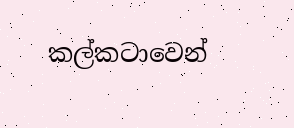කල්කටාවෙන්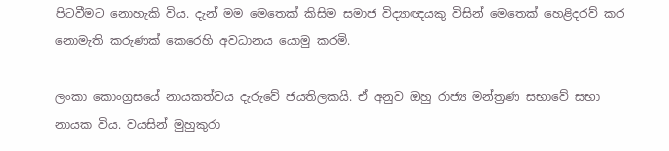පිටවීමට නොහැකි විය. දැන් මම මෙතෙක් කිසිම සමාජ විද්‍යාඥයකු විසින් මෙතෙක් හෙළිදරව් කර නොමැති කරුණක් කෙරෙහි අවධානය යොමු කරමි.

ලංකා කොංග්‍රසයේ නායකත්වය දැරුවේ ජයතිලකයි. ඒ අනුව ඔහු රාජ්‍ය මන්ත්‍රණ සභාවේ සභා නායක විය. වයසින් මුහුකුරා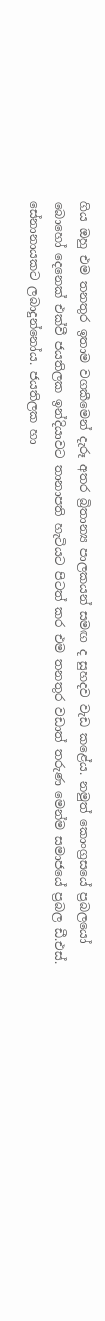ගිය ඔහු එම තනතුර ඉතාම වගකීමෙන් දැරූ අතර බ්‍රිතාන්‍ය පාලකයන් සමඟ ද සුහදව වැඩ කළේය. නමුත් කොංග්‍රසයේ ප්‍රබලයෝ බොහෝ දෙනෙක් එක්වී ජයතිලක ඉන්දියාවට තානාපති හැටියට පිටත් කර එම තනතුර වඩාත් තරුණ මෙන්ම සමාජයේ ප්‍රබල ඩී.එස්. සේනානායකට ලබාදුන්නෝය. ජයතිලක හා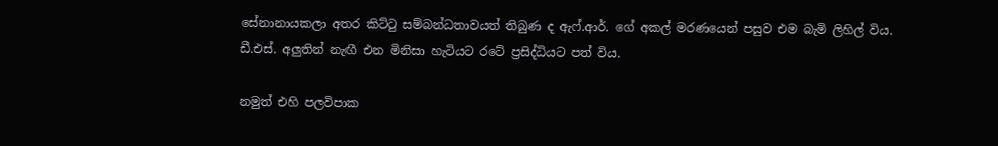සේනානායකලා අතර කිට්ටු සම්බන්ධතාවයත් තිබුණ ද ඇෆ්.ආර්. ගේ අකල් මරණයෙන් පසුව එම බැමි ලිහිල් විය. ඩී.එස්. අලුතින් නැඟී එන මිනිසා හැටියට රටේ ප්‍රසිද්ධියට පත් විය.

නමුත් එහි පලවිපාක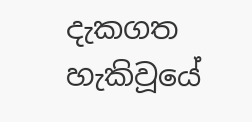දැකගත හැකිවූයේ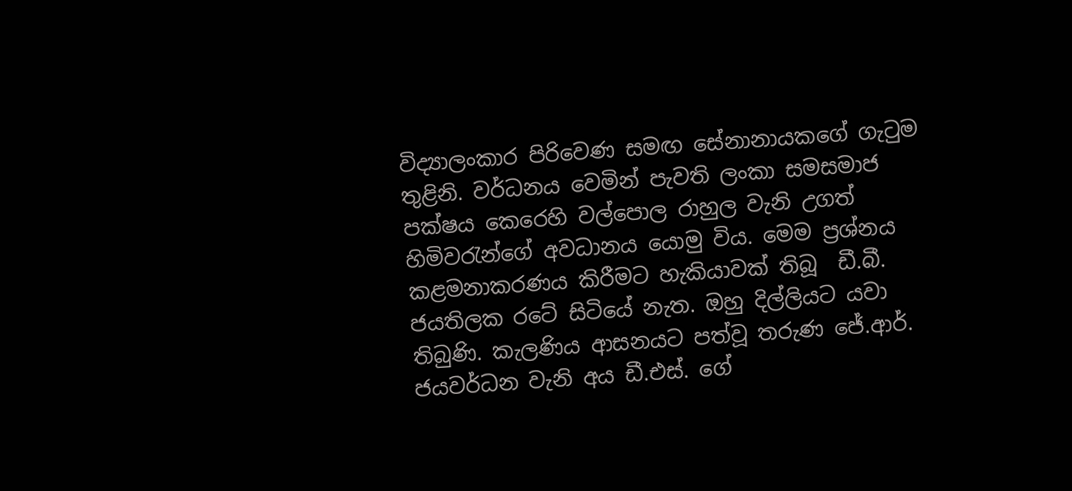විද්‍යාලංකාර පිරිවෙණ සමඟ සේනානායකගේ ගැටුම තුළිනි. වර්ධනය වෙමින් පැවති ලංකා සමසමාජ පක්ෂය කෙරෙහි වල්පොල රාහුල වැනි උගත් හිමිවරැන්ගේ අවධානය යොමු විය. මෙම ප්‍රශ්නය කළමනාකරණය කිරීමට හැකියාවක් තිබූ  ඩී.බී. ජයතිලක රටේ සිටියේ නැත. ඔහු දිල්ලියට යවා තිබුණි. කැලණිය ආසනයට පත්වූ තරුණ ජේ.ආර්. ජයවර්ධන වැනි අය ඩී.එස්. ගේ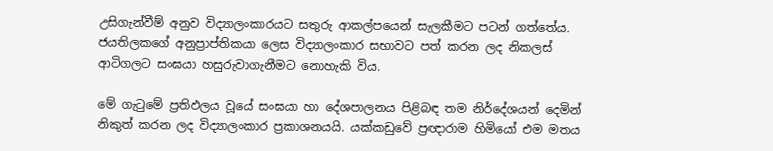උසිගැන්වීම් අනුව විද්‍යාලංකාරයට සතුරු ආකල්පයෙන් සැලකීමට පටන් ගත්තේය. ජයතිලකගේ අනුප්‍රාප්තිකයා ලෙස විද්‍යාලංකාර සභාවට පත් කරන ලද නිකලස් ආටිගලට සංඝයා හසුරුවාගැනීමට නොහැකි විය.

මේ ගැටුමේ ප්‍රතිඵලය වූයේ සංඝයා හා දේශපාලනය පිළිබඳ තම නිර්දේශයන් දෙමින් නිකුත් කරන ලද විද්‍යාලංකාර ප්‍රකාශනයයි. යක්කඩුවේ ප්‍රඥාරාම හිමියෝ එම මතය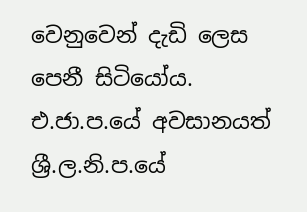වෙනුවෙන් දැඩි ලෙස පෙනී සිටියෝය. එ.ජා.ප.යේ අවසානයත් ශ්‍රී.ල.නි.ප.යේ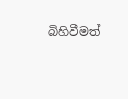බිහිවීමත්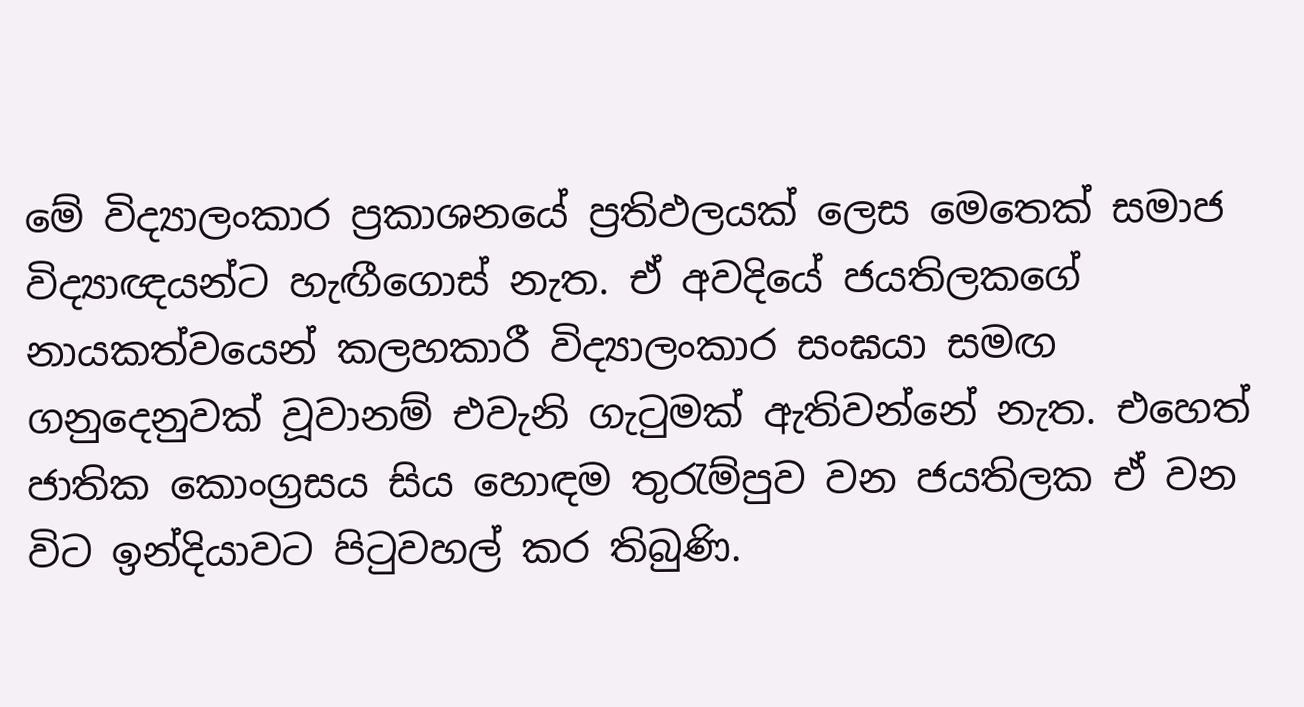මේ විද්‍යාලංකාර ප්‍රකාශනයේ ප්‍රතිඵලයක් ලෙස මෙතෙක් සමාජ විද්‍යාඥයන්ට හැඟීගොස් නැත. ඒ අවදියේ ජයතිලකගේ නායකත්වයෙන් කලහකාරී විද්‍යාලංකාර සංඝයා සමඟ ගනුදෙනුවක් වූවානම් එවැනි ගැටුමක් ඇතිවන්නේ නැත. එහෙත් ජාතික කොංග්‍රසය සිය හොඳම තුරැම්පුව වන ජයතිලක ඒ වන විට ඉන්දියාවට පිටුවහල් කර තිබුණි.